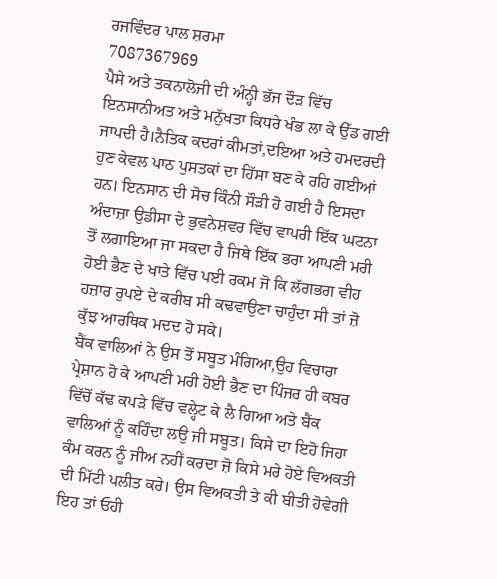ਰਜਵਿੰਦਰ ਪਾਲ ਸ਼ਰਮਾ
7087367969
ਪੈਸੇ ਅਤੇ ਤਕਨਾਲੋਜੀ ਦੀ ਅੰਨ੍ਹੀ ਭੱਜ ਦੌੜ ਵਿੱਚ ਇਨਸਾਨੀਅਤ ਅਤੇ ਮਨੁੱਖਤਾ ਕਿਧਰੇ ਖੰਭ ਲਾ ਕੇ ਉੱਡ ਗਈ ਜਾਪਦੀ ਹੈ।ਨੈਤਿਕ ਕਦਰਾਂ ਕੀਮਤਾਂ,ਦਇਆ ਅਤੇ ਹਮਦਰਦੀ ਹੁਣ ਕੇਵਲ ਪਾਠ ਪੁਸਤਕਾਂ ਦਾ ਹਿੱਸਾ ਬਣ ਕੇ ਰਹਿ ਗਈਆਂ ਹਨ। ਇਨਸਾਨ ਦੀ ਸੋਚ ਕਿੰਨੀ ਸੌੜੀ ਹੋ ਗਈ ਹੈ ਇਸਦਾ ਅੰਦਾਜ਼ਾ ਉਡੀਸਾ ਦੇ ਭੁਵਨੇਸ਼ਵਰ ਵਿੱਚ ਵਾਪਰੀ ਇੱਕ ਘਟਨਾ ਤੋਂ ਲਗਾਇਆ ਜਾ ਸਕਦਾ ਹੈ ਜਿਥੇ ਇੱਕ ਭਰਾ ਆਪਣੀ ਮਰੀ ਹੋਈ ਭੈਣ ਦੇ ਖਾਤੇ ਵਿੱਚ ਪਈ ਰਕਮ ਜੋ ਕਿ ਲੱਗਭਗ ਵੀਹ ਹਜ਼ਾਰ ਰੁਪਏ ਦੇ ਕਰੀਬ ਸੀ ਕਢਵਾਉਣਾ ਚਾਹੁੰਦਾ ਸੀ ਤਾਂ ਜ਼ੋ ਕੁੱਝ ਆਰਥਿਕ ਮਦਦ ਹੋ ਸਕੇ।
ਬੈਂਕ ਵਾਲਿਆਂ ਨੇ ਉਸ ਤੋਂ ਸਬੂਤ ਮੰਗਿਆ,ਉਹ ਵਿਚਾਰਾ ਪ੍ਰੇਸ਼ਾਨ ਹੋ ਕੇ ਆਪਣੀ ਮਰੀ ਹੋਈ ਭੈਣ ਦਾ ਪਿੰਜਰ ਹੀ ਕਬਰ ਵਿੱਚੋਂ ਕੱਢ ਕਪੜੇ ਵਿੱਚ ਵਲ੍ਹੇਟ ਕੇ ਲੈ ਗਿਆ ਅਤੇ ਬੈਂਕ ਵਾਲਿਆਂ ਨੂੰ ਕਹਿੰਦਾ ਲਉ ਜੀ ਸਬੂਤ। ਕਿਸੇ ਦਾ ਇਹੋ ਜਿਹਾ ਕੰਮ ਕਰਨ ਨੂੰ ਜੀਅ ਨਹੀਂ ਕਰਦਾ ਜ਼ੋ ਕਿਸੇ ਮਰੇ ਹੋਏ ਵਿਅਕਤੀ ਦੀ ਮਿੱਟੀ ਪਲੀਤ ਕਰੇ। ਉਸ ਵਿਅਕਤੀ ਤੇ ਕੀ ਬੀਤੀ ਹੋਵੇਗੀ ਇਹ ਤਾਂ ਓਹੀ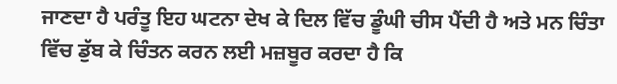ਜਾਣਦਾ ਹੈ ਪਰੰਤੂ ਇਹ ਘਟਨਾ ਦੇਖ ਕੇ ਦਿਲ ਵਿੱਚ ਡੂੰਘੀ ਚੀਸ ਪੈਂਦੀ ਹੈ ਅਤੇ ਮਨ ਚਿੰਤਾ ਵਿੱਚ ਡੁੱਬ ਕੇ ਚਿੰਤਨ ਕਰਨ ਲਈ ਮਜ਼ਬੂਰ ਕਰਦਾ ਹੈ ਕਿ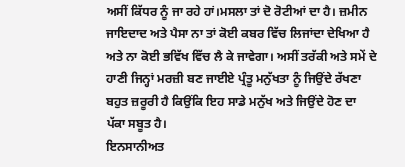ਅਸੀਂ ਕਿੱਧਰ ਨੂੰ ਜਾ ਰਹੇ ਹਾਂ।ਮਸਲਾ ਤਾਂ ਦੋ ਰੋਟੀਆਂ ਦਾ ਹੈ। ਜ਼ਮੀਨ ਜਾਇਦਾਦ ਅਤੇ ਪੈਸਾ ਨਾ ਤਾਂ ਕੋਈ ਕਬਰ ਵਿੱਚ ਲਿਜਾਂਦਾ ਦੇਖਿਆ ਹੈ ਅਤੇ ਨਾ ਕੋਈ ਭਵਿੱਖ ਵਿੱਚ ਲੈ ਕੇ ਜਾਵੇਗਾ। ਅਸੀਂ ਤਰੱਕੀ ਅਤੇ ਸਮੇਂ ਦੇ ਹਾਣੀ ਜਿਨ੍ਹਾਂ ਮਰਜ਼ੀ ਬਣ ਜਾਈਏ ਪ੍ਰੰਤੂ ਮਨੁੱਖਤਾ ਨੂੰ ਜਿਉਂਦੇ ਰੱਖਣਾ ਬਹੁਤ ਜ਼ਰੂਰੀ ਹੈ ਕਿਉਂਕਿ ਇਹ ਸਾਡੇ ਮਨੁੱਖ ਅਤੇ ਜਿਉਂਦੇ ਹੋਣ ਦਾ ਪੱਕਾ ਸਬੂਤ ਹੈ।
ਇਨਸਾਨੀਅਤ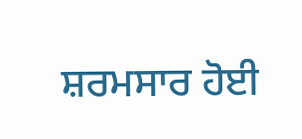ਸ਼ਰਮਸਾਰ ਹੋਈ